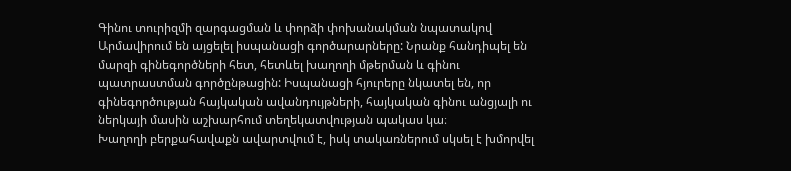Գինու տուրիզմի զարգացման և փորձի փոխանակման նպատակով Արմավիրում են այցելել իսպանացի գործարարները: Նրանք հանդիպել են մարզի գինեգործների հետ, հետևել խաղողի մթերման և գինու պատրաստման գործընթացին: Իսպանացի հյուրերը նկատել են, որ գինեգործության հայկական ավանդույթների, հայկական գինու անցյալի ու ներկայի մասին աշխարհում տեղեկատվության պակաս կա։
Խաղողի բերքահավաքն ավարտվում է, իսկ տակառներում սկսել է խմորվել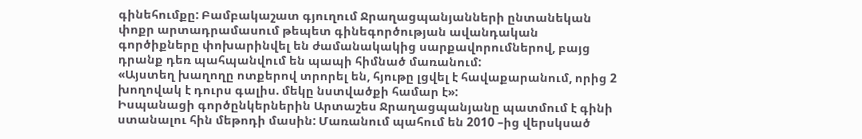գինեհումքը: Բամբակաշատ գյուղում Ջրաղացպանյանների ընտանեկան փոքր արտադրամասում թեպետ գինեգործության ավանդական գործիքները փոխարինվել են ժամանակակից սարքավորումներով, բայց դրանք դեռ պահպանվում են պապի հիմնած մառանում:
«Այստեղ խաղողը ոտքերով տրորել են, հյութը լցվել է հավաքարանում, որից 2 խողովակ է դուրս գալիս. մեկը նստվածքի համար է»:
Իսպանացի գործընկերներին Արտաշես Ջրաղացպանյանը պատմում է գինի ստանալու հին մեթոդի մասին: Մառանում պահում են 2010 –ից վերսկսած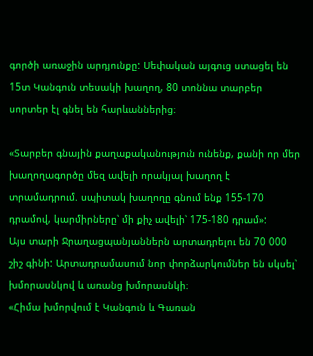գործի առաջին արդյունքը: Սեփական այգուց ստացել են 15տ Կանգուն տեսակի խաղող, 80 տոննա տարբեր սորտեր էլ գնել են հարևաններից։

«Տարբեր գնային քաղաքականություն ունենք, քանի որ մեր խաղողագործը մեզ ավելի որակյալ խաղող է տրամադրում. սպիտակ խաղողը գնում ենք 155-170 դրամով, կարմիրները՝ մի քիչ ավելի՝ 175-180 դրամ»:
Այս տարի Ջրաղացպանյաններն արտադրելու են 70 000 շիշ գինի: Արտադրամասում նոր փորձարկումներ են սկսել՝ խմորասնկով և առանց խմորասնկի։
«Հիմա խմորվում է Կանգուն և Գառան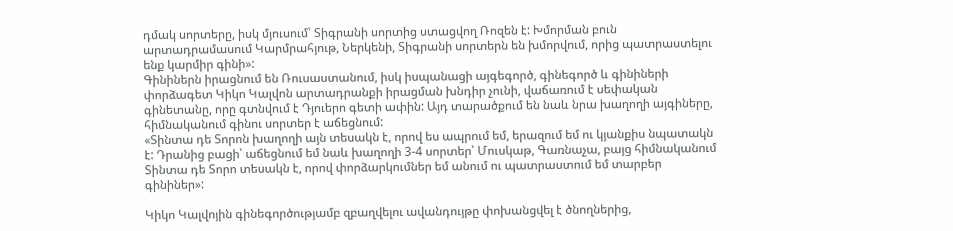դմակ սորտերը, իսկ մյուսում՝ Տիգրանի սորտից ստացվող Ռոզեն է: Խմորման բուն արտադրամասում Կարմրահյութ, Ներկենի, Տիգրանի սորտերն են խմորվում, որից պատրաստելու ենք կարմիր գինի»:
Գինիներն իրացնում են Ռուսաստանում, իսկ իսպանացի այգեգործ, գինեգործ և գինիների փորձագետ Կիկո Կալվոն արտադրանքի իրացման խնդիր չունի, վաճառում է սեփական գինետանը, որը գտնվում է Դյուերո գետի ափին: Այդ տարածքում են նաև նրա խաղողի այգիները, հիմնականում գինու սորտեր է աճեցնում:
«Տինտա դե Տորոն խաղողի այն տեսակն է, որով ես ապրում եմ, երազում եմ ու կյանքիս նպատակն է: Դրանից բացի՝ աճեցնում եմ նաև խաղողի 3-4 սորտեր՝ Մուսկաթ, Գառնաչա, բայց հիմնականում Տինտա դե Տորո տեսակն է, որով փորձարկումներ եմ անում ու պատրաստում եմ տարբեր գինիներ»:

Կիկո Կալվոյին գինեգործությամբ զբաղվելու ավանդույթը փոխանցվել է ծնողներից,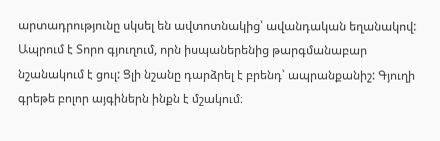արտադրությունը սկսել են ավտոտնակից՝ ավանդական եղանակով: Ապրում է Տորո գյուղում, որն իսպաներենից թարգմանաբար նշանակում է ցուլ: Ցլի նշանը դարձրել է բրենդ՝ ապրանքանիշ: Գյուղի գրեթե բոլոր այգիներն ինքն է մշակում։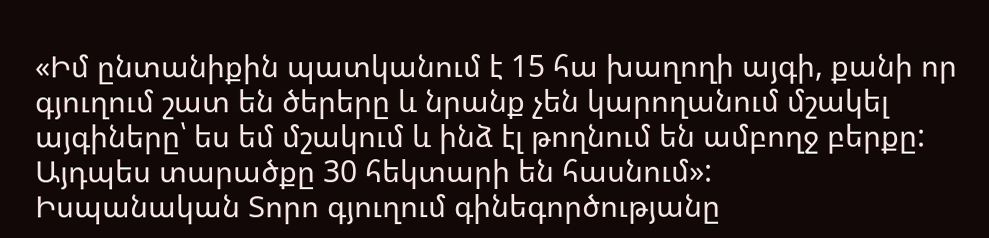«Իմ ընտանիքին պատկանում է 15 հա խաղողի այգի, քանի որ գյուղում շատ են ծերերը և նրանք չեն կարողանում մշակել այգիները՝ ես եմ մշակում և ինձ էլ թողնում են ամբողջ բերքը: Այդպես տարածքը 30 հեկտարի են հասնում»:
Իսպանական Տորո գյուղում գինեգործությանը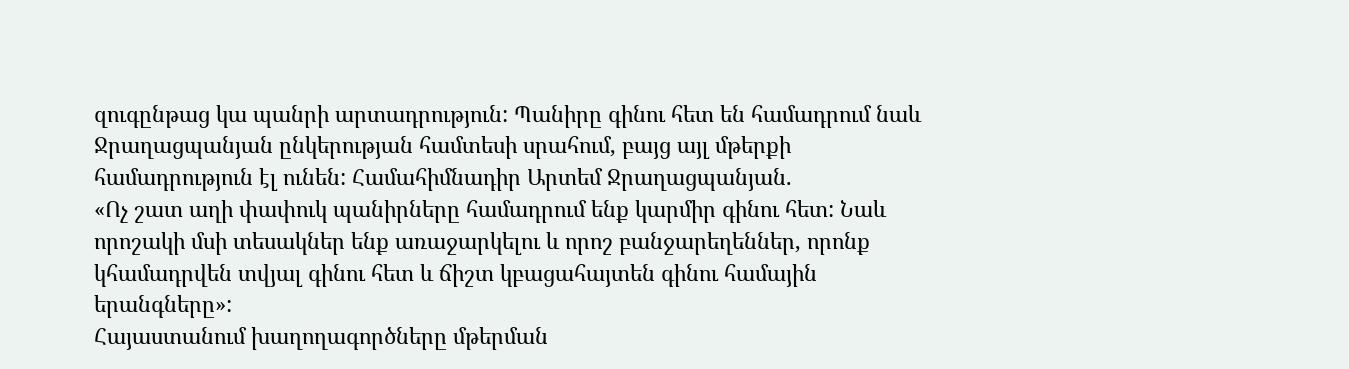զուգընթաց կա պանրի արտադրություն: Պանիրը գինու հետ են համադրում նաև Ջրաղացպանյան ընկերության համտեսի սրահում, բայց այլ մթերքի համադրություն էլ ունեն: Համահիմնադիր Արտեմ Ջրաղացպանյան.
«Ոչ շատ աղի փափուկ պանիրները համադրում ենք կարմիր գինու հետ: Նաև որոշակի մսի տեսակներ ենք առաջարկելու և որոշ բանջարեղեններ, որոնք կհամադրվեն տվյալ գինու հետ և ճիշտ կբացահայտեն գինու համային երանգները»:
Հայաստանում խաղողագործները մթերման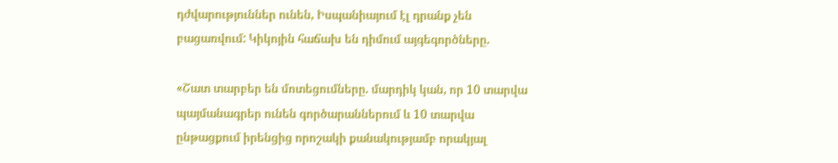դժվարություններ ունեն, Իսպանիայում էլ դրանք չեն բացառվում: Կիկոյին հաճախ են դիմում այգեգործները.

«Շատ տարբեր են մոտեցումները. մարդիկ կան, որ 10 տարվա պայմանագրեր ունեն գործարաններում և 10 տարվա ընթացքում իրենցից որոշակի քանակությամբ որակյալ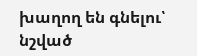խաղող են գնելու՝ նշված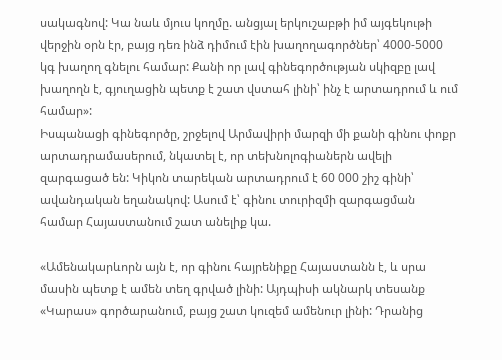սակագնով: Կա նաև մյուս կողմը. անցյալ երկուշաբթի իմ այգեկութի վերջին օրն էր, բայց դեռ ինձ դիմում էին խաղողագործներ՝ 4000-5000 կգ խաղող գնելու համար: Քանի որ լավ գինեգործության սկիզբը լավ խաղողն է, գյուղացին պետք է շատ վստահ լինի՝ ինչ է արտադրում և ում համար»:
Իսպանացի գինեգործը, շրջելով Արմավիրի մարզի մի քանի գինու փոքր արտադրամասերում, նկատել է, որ տեխնոլոգիաներն ավելի զարգացած են: Կիկոն տարեկան արտադրում է 60 000 շիշ գինի՝ ավանդական եղանակով: Ասում է՝ գինու տուրիզմի զարգացման համար Հայաստանում շատ անելիք կա.

«Ամենակարևորն այն է, որ գինու հայրենիքը Հայաստանն է, և սրա մասին պետք է ամեն տեղ գրված լինի: Այդպիսի ակնարկ տեսանք «Կարաս» գործարանում, բայց շատ կուզեմ ամենուր լինի: Դրանից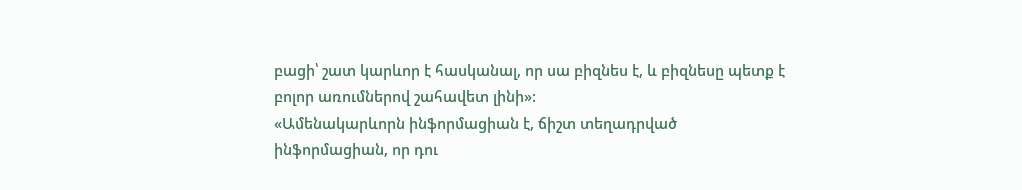բացի՝ շատ կարևոր է հասկանալ, որ սա բիզնես է, և բիզնեսը պետք է բոլոր առումներով շահավետ լինի»:
«Ամենակարևորն ինֆորմացիան է, ճիշտ տեղադրված ինֆորմացիան, որ դու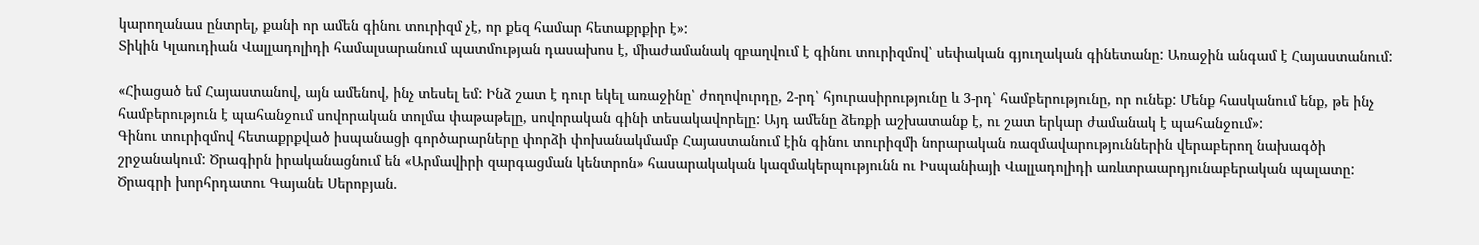կարողանաս ընտրել, քանի որ ամեն գինու տուրիզմ չէ, որ քեզ համար հետաքրքիր է»:
Տիկին Կլաուդիան Վալլադոլիդի համալսարանում պատմության դասախոս է, միաժամանակ զբաղվում է գինու տուրիզմով՝ սեփական գյուղական գինետանը: Առաջին անգամ է Հայաստանում:

«Հիացած եմ Հայաստանով, այն ամենով, ինչ տեսել եմ: Ինձ շատ է դուր եկել առաջինը՝ ժողովուրդը, 2-րդ՝ հյուրասիրությունը և 3-րդ՝ համբերությունը, որ ունեք: Մենք հասկանում ենք, թե ինչ համբերություն է պահանջում սովորական տոլմա փաթաթելը, սովորական գինի տեսակավորելը: Այդ ամենը ձեռքի աշխատանք է, ու շատ երկար ժամանակ է պահանջում»:
Գինու տուրիզմով հետաքրքված իսպանացի գործարարները փորձի փոխանակմամբ Հայաստանում էին գինու տուրիզմի նորարական ռազմավարություններին վերաբերող նախագծի շրջանակում: Ծրագիրն իրականացնում են «Արմավիրի զարգացման կենտրոն» հասարակական կազմակերպությունն ու Իսպանիայի Վալլադոլիդի առևտրաարդյունաբերական պալատը: Ծրագրի խորհրդատու Գայանե Սերոբյան.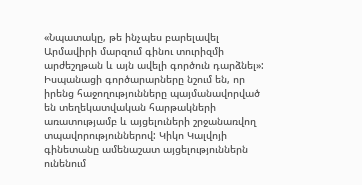«Նպատակը, թե ինչպես բարելավել Արմավիրի մարզում գինու տուրիզմի արժեշղթան և այն ավելի գործուն դարձնել»:
Իսպանացի գործարարները նշում են, որ իրենց հաջողությունները պայմանավորված են տեղեկատվական հարթակների առատությամբ և այցելուների շրջանառվող տպավորություններով: Կիկո Կալվոյի գինետանը ամենաշատ այցելություններն ունենում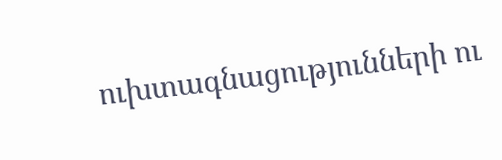ուխտագնացությունների ու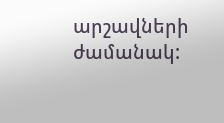արշավների ժամանակ: